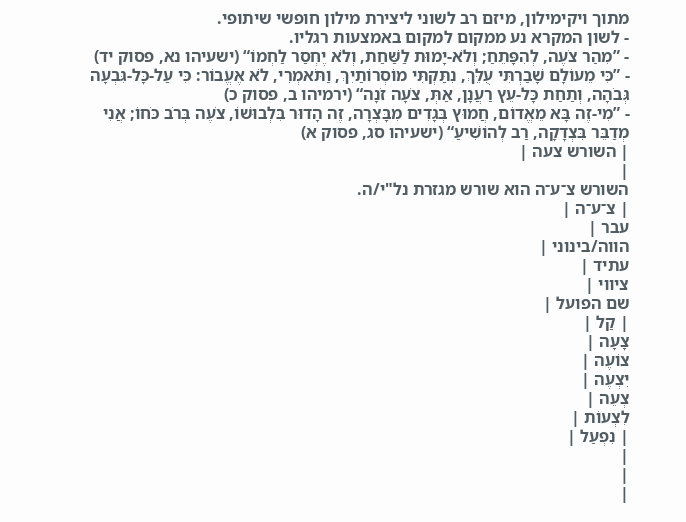מתוך ויקימילון, מיזם רב לשוני ליצירת מילון חופשי שיתופי.
- לשון המקרא נע ממקום למקום באמצעות רגליו.
- ”מִהַר צֹעֶה, לְהִפָּתֵחַ; וְלֹא-יָמוּת לַשַּׁחַת, וְלֹא יֶחְסַר לַחְמוֹ“ (ישעיהו נא, פסוק יד)
- ”כִּי מֵעוֹלָם שָׁבַרְתִּי עֻלֵּךְ, נִתַּקְתִּי מוֹסְרוֹתַיִךְ, וַתֹּאמְרִי, לֹא אֶעֱבוֹר: כִּי עַל-כָּל-גִּבְעָה גְּבֹהָה, וְתַחַת כָּל-עֵץ רַעֲנָן, אַתְּ, צֹעָה זֹנָה“ (ירמיהו ב, פסוק כ)
- ”מִי-זֶה בָּא מֵאֱדוֹם, חֲמוּץ בְּגָדִים מִבָּצְרָה, זֶה הָדוּר בִּלְבוּשׁוֹ, צֹעֶה בְּרֹב כֹּחוֹ; אֲנִי מְדַבֵּר בִּצְדָקָה, רַב לְהוֹשִׁיעַ“ (ישעיהו סג, פסוק א)
| השורש צעה |
|
השורש צ־ע־ה הוא שורש מגזרת נל"י/ה.
| צ־ע־ה |
עבר |
הווה/בינוני |
עתיד |
ציווי |
שם הפועל |
| קַל |
צָעָה |
צוֹעֶה |
יִצְעֶה |
צְעֵה |
לִצְעוֹת |
| נִפְעַל |
|
|
|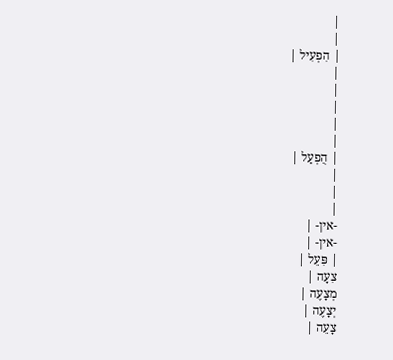|
|
| הִפְעִיל |
|
|
|
|
|
| הֻפְעַל |
|
|
|
-אין- |
-אין- |
| פִּעֵל |
צִעָה |
מְצָעֶה |
יְצָעֶה |
צָעֵה |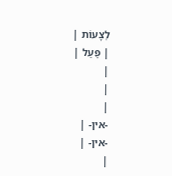לְצָעוֹת |
| פֻּעַל |
|
|
|
-אין- |
-אין- |
|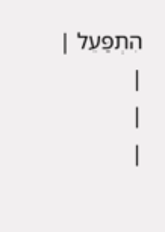הִתְפַּעֵל |
|
|
|